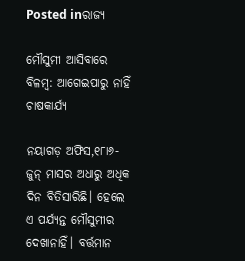Posted inରାଜ୍ୟ

ମୌସୁମୀ ଆସିବାରେ ବିଳମ୍ବ: ଆଗେଇପାରୁ ନାହିଁ ଚାଷକାର୍ଯ୍ୟ

ନୟାଗଡ଼ ଅଫିସ,୧୮ା୬- ଜୁନ୍‌ ମାସର ଅଧାରୁ ଅଧିକ ଦିନ ବିତିସାରିଛି। ହେଲେ ଏ ପର୍ଯ୍ୟନ୍ତ ମୌସୁମୀର ଦେଖାନାହିଁ। ବର୍ତ୍ତମାନ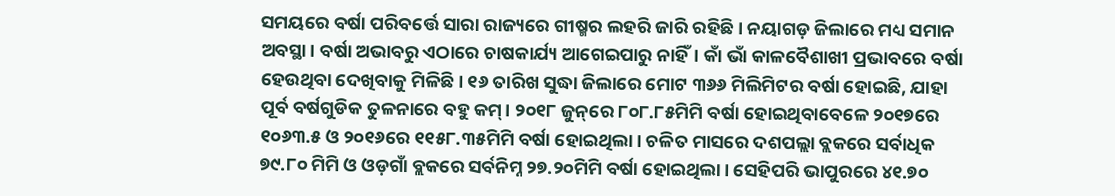ସମୟରେ ବର୍ଷା ପରିବର୍ତ୍ତେ ସାରା ରାଜ୍ୟରେ ଗୀଷ୍ମର ଲହରି ଜାରି ରହିଛି। ନୟାଗଡ଼ ଜିଲାରେ ମଧ୍ୟ ସମାନ ଅବସ୍ଥା। ବର୍ଷା ଅଭାବରୁ ଏଠାରେ ଚାଷକାର୍ଯ୍ୟ ଆଗେଇପାରୁ ନାହିଁ। କାଁ ଭାଁ କାଳବୈଶାଖୀ ପ୍ରଭାବରେ ବର୍ଷା ହେଉଥିବା ଦେଖିବାକୁ ମିଳିଛି। ୧୬ ତାରିଖ ସୁଦ୍ଧା ଜିଲାରେ ମୋଟ ୩୬୬ ମିଲିମିଟର ବର୍ଷା ହୋଇଛି, ଯାହା ପୂର୍ବ ବର୍ଷଗୁଡିକ ତୁଳନାରେ ବହୁ କମ୍‌। ୨୦୧୮ ଜୁନ୍‌ରେ ୮୦୮.୮୫ମିମି ବର୍ଷା ହୋଇଥିବାବେଳେ ୨୦୧୭ରେ ୧୦୬୩.୫ ଓ ୨୦୧୬ରେ ୧୧୫୮.୩୫ମିମି ବର୍ଷା ହୋଇଥିଲା। ଚଳିତ ମାସରେ ଦଶପଲ୍ଲା ବ୍ଲକରେ ସର୍ବାଧିକ ୭୯.୮୦ ମିମି ଓ ଓଡ଼ଗାଁ ବ୍ଲକରେ ସର୍ବନିମ୍ନ ୨୭.୨୦ମିମି ବର୍ଷା ହୋଇଥିଲା। ସେହିପରି ଭାପୁରରେ ୪୧.୭୦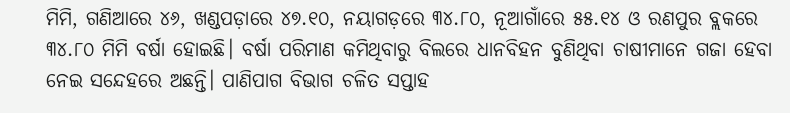ମିମି, ଗଣିଆରେ ୪୬, ଖଣ୍ଡପଡ଼ାରେ ୪୭.୧୦, ନୟାଗଡ଼ରେ ୩୪.୮୦, ନୂଆଗାଁରେ ୫୫.୧୪ ଓ ରଣପୁର ବ୍ଲକରେ ୩୪.୮୦ ମିମି ବର୍ଷା ହୋଇଛି। ବର୍ଷା ପରିମାଣ କମିଥିବାରୁ ବିଲରେ ଧାନବିହନ ବୁଣିଥିବା ଚାଷୀମାନେ ଗଜା ହେବା ନେଇ ସନ୍ଦେହରେ ଅଛନ୍ତି। ପାଣିପାଗ ବିଭାଗ ଚଳିତ ସପ୍ତାହ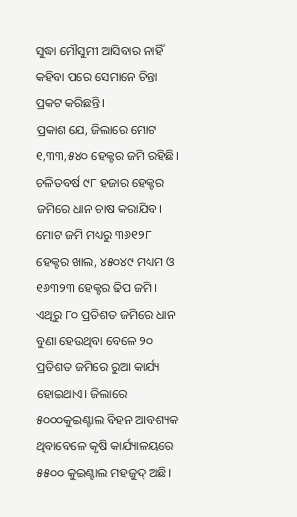ସୁଦ୍ଧା ମୌସୁମୀ ଆସିବାର ନାହିଁ କହିବା ପରେ ସେମାନେ ଚିନ୍ତା ପ୍ରକଟ କରିଛନ୍ତି।
ପ୍ରକାଶ ଯେ, ଜିଲାରେ ମୋଟ ୧,୩୩,୫୪୦ ହେକ୍ଟର ଜମି ରହିଛି। ଚଳିତବର୍ଷ ୯୮ ହଜାର ହେକ୍ଟର ଜମିରେ ଧାନ ଚାଷ କରାଯିବ। ମୋଟ ଜମି ମଧ୍ୟରୁ ୩୬୧୨୮ ହେକ୍ଟର ଖାଲ, ୪୫୦୪୯ ମଧ୍ୟମ ଓ ୧୬୩୨୩ ହେକ୍ଟର ଢିପ ଜମି। ଏଥିରୁ ୮୦ ପ୍ରତିଶତ ଜମିରେ ଧାନ ବୁଣା ହେଉଥିବା ବେଳେ ୨୦ ପ୍ରତିଶତ ଜମିରେ ରୁଆ କାର୍ଯ୍ୟ ହୋଇଥାଏ। ଜିଲାରେ ୫୦୦୦କୁଇଣ୍ଟାଲ ବିହନ ଆବଶ୍ୟକ ଥିବାବେଳେ କୃଷି କାର୍ଯ୍ୟାଳୟରେ ୫୫୦୦ କୁଇଣ୍ଟାଲ ମହଜୁଦ୍‌ ଅଛି।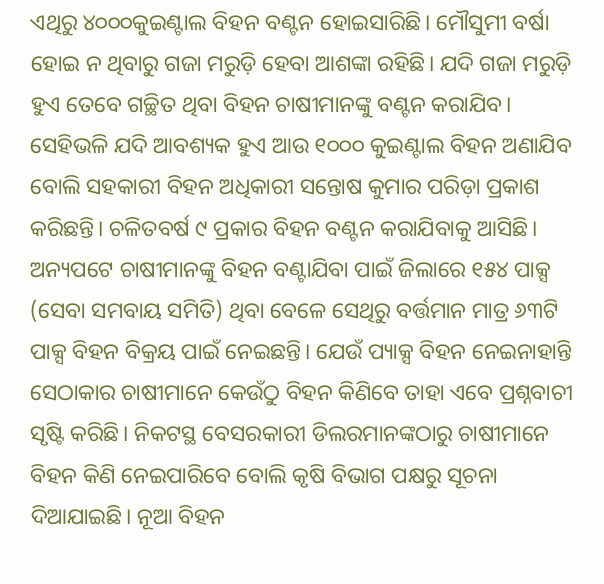ଏଥିରୁ ୪୦୦୦କୁଇଣ୍ଟାଲ ବିହନ ବଣ୍ଟନ ହୋଇସାରିଛି। ମୌସୁମୀ ବର୍ଷା ହୋଇ ନ ଥିବାରୁ ଗଜା ମରୁଡ଼ି ହେବା ଆଶଙ୍କା ରହିଛି। ଯଦି ଗଜା ମରୁଡ଼ି ହୁଏ ତେବେ ଗଚ୍ଛିତ ଥିବା ବିହନ ଚାଷୀମାନଙ୍କୁ ବଣ୍ଟନ କରାଯିବ। ସେହିଭଳି ଯଦି ଆବଶ୍ୟକ ହୁଏ ଆଉ ୧୦୦୦ କୁଇଣ୍ଟାଲ ବିହନ ଅଣାଯିବ ବୋଲି ସହକାରୀ ବିହନ ଅଧିକାରୀ ସନ୍ତୋଷ କୁମାର ପରିଡ଼ା ପ୍ରକାଶ କରିଛନ୍ତି। ଚଳିତବର୍ଷ ୯ ପ୍ରକାର ବିହନ ବଣ୍ଟନ କରାଯିବାକୁ ଆସିଛି। ଅନ୍ୟପଟେ ଚାଷୀମାନଙ୍କୁ ବିହନ ବଣ୍ଟାଯିବା ପାଇଁ ଜିଲାରେ ୧୫୪ ପାକ୍ସ (ସେବା ସମବାୟ ସମିତି) ଥିବା ବେଳେ ସେଥିରୁ ବର୍ତ୍ତମାନ ମାତ୍ର ୬୩ଟି ପାକ୍ସ ବିହନ ବିକ୍ରୟ ପାଇଁ ନେଇଛନ୍ତି। ଯେଉଁ ପ୍ୟାକ୍ସ ବିହନ ନେଇନାହାନ୍ତି ସେଠାକାର ଚାଷୀମାନେ କେଉଁଠୁ ବିହନ କିଣିବେ ତାହା ଏବେ ପ୍ରଶ୍ନବାଚୀ ସୃଷ୍ଟି କରିଛି। ନିକଟସ୍ଥ ବେସରକାରୀ ଡିଲରମାନଙ୍କଠାରୁ ଚାଷୀମାନେ ବିହନ କିଣି ନେଇପାରିବେ ବୋଲି କୃଷି ବିଭାଗ ପକ୍ଷରୁ ସୂଚନା ଦିଆଯାଇଛି। ନୂଆ ବିହନ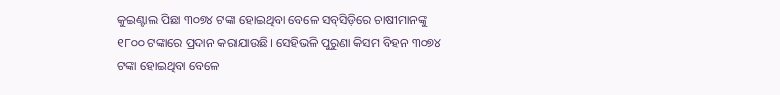କୁଇଣ୍ଟାଲ ପିଛା ୩୦୭୪ ଟଙ୍କା ହୋଇଥିବା ବେଳେ ସବ୍‌ସିଡ଼ିରେ ଚାଷୀମାନଙ୍କୁ ୧୮୦୦ ଟଙ୍କାରେ ପ୍ରଦାନ କରାଯାଉଛି। ସେହିଭଳି ପୁରୁଣା କିସମ ବିହନ ୩୦୭୪ ଟଙ୍କା ହୋଇଥିବା ବେଳେ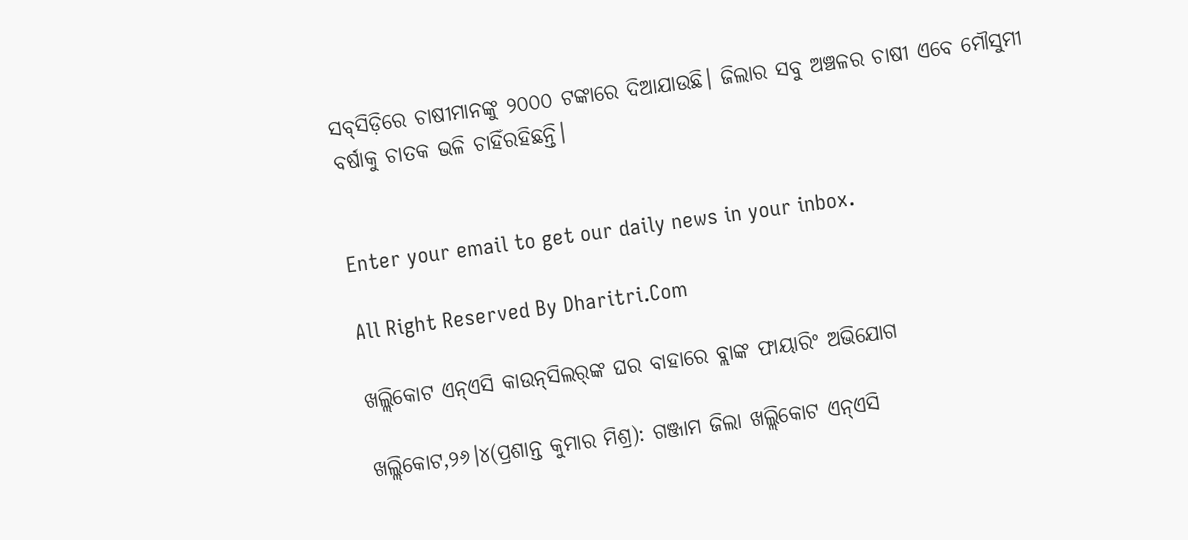ସବ୍‌ସିଡ଼ିରେ ଚାଷୀମାନଙ୍କୁ ୨୦୦୦ ଟଙ୍କାରେ ଦିଆଯାଉଛି। ଜିଲାର ସବୁ ଅଞ୍ଚଳର ଚାଷୀ ଏବେ ମୌସୁମୀ ବର୍ଷାକୁ ଚାତକ ଭଳି ଚାହିଁରହିଛନ୍ତି।


Enter your email to get our daily news in your inbox.

All Right Reserved By Dharitri.Com

ଖଲ୍ଲିକୋଟ ଏନ୍‌ଏସି କାଉନ୍‌ସିଲର୍‌ଙ୍କ ଘର ବାହାରେ ବ୍ଲାଙ୍କ ଫାୟାରିଂ ଅଭିଯୋଗ

ଖଲ୍ଲିକୋଟ,୨୬।୪(ପ୍ରଶାନ୍ତ କୁମାର ମିଶ୍ର): ଗଞ୍ଜାମ ଜିଲା ଖଲ୍ଲିକୋଟ ଏନ୍‌ଏସି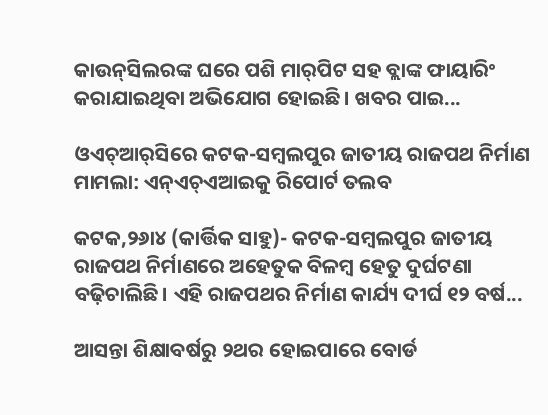କାଉନ୍‌ସିଲରଙ୍କ ଘରେ ପଶି ମାର୍‌ପିଟ ସହ ବ୍ଲାଙ୍କ ଫାୟାରିଂ କରାଯାଇଥିବା ଅଭିଯୋଗ ହୋଇଛି। ଖବର ପାଇ...

ଓଏଚ୍‌ଆର୍‌ସିରେ କଟକ-ସମ୍ବଲପୁର ଜାତୀୟ ରାଜପଥ ନିର୍ମାଣ ମାମଲା: ଏନ୍‌ଏଚ୍‌ଏଆଇକୁ ରିପୋର୍ଟ ତଲବ

କଟକ,୨୬ା୪ (କାର୍ତ୍ତିକ ସାହୁ)- କଟକ-ସମ୍ବଲପୁର ଜାତୀୟ ରାଜପଥ ନିର୍ମାଣରେ ଅହେତୁକ ବିଳମ୍ବ ହେତୁ ଦୁର୍ଘଟଣା ବଢ଼ିଚାଲିଛି। ଏହି ରାଜପଥର ନିର୍ମାଣ କାର୍ଯ୍ୟ ଦୀର୍ଘ ୧୨ ବର୍ଷ...

ଆସନ୍ତା ଶିକ୍ଷାବର୍ଷରୁ ୨ଥର ହୋଇପାରେ ବୋର୍ଡ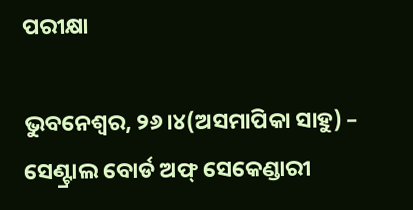ପରୀକ୍ଷା

ଭୁବନେଶ୍ୱର, ୨୬।୪(ଅସମାପିକା ସାହୁ) – ସେଣ୍ଟ୍ରାଲ ବୋର୍ଡ ଅଫ୍‌ ସେକେଣ୍ଡାରୀ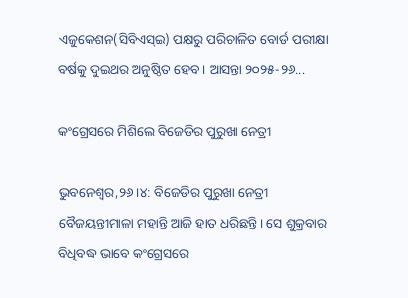ଏଜୁକେଶନ(ସିବିଏସ୍‌ଇ) ପକ୍ଷରୁ ପରିଚାଳିତ ବୋର୍ଡ ପରୀକ୍ଷା ବର୍ଷକୁ ଦୁଇଥର ଅନୁଷ୍ଠିତ ହେବ। ଆସନ୍ତା ୨୦୨୫-୨୬...

କଂଗ୍ରେସରେ ମିଶିଲେ ବିଜେଡିର ପୁରୁଖା ନେତ୍ରୀ

ଭୁବନେଶ୍ୱର,୨୬।୪: ବିଜେଡିର ପୁରୁଖା ନେତ୍ରୀ ବୈଜୟନ୍ତୀମାଳା ମହାନ୍ତି ଆଜି ହାତ ଧରିଛନ୍ତି। ସେ ଶୁକ୍ରବାର ବିଧିବଦ୍ଧ ଭାବେ କଂଗ୍ରେସରେ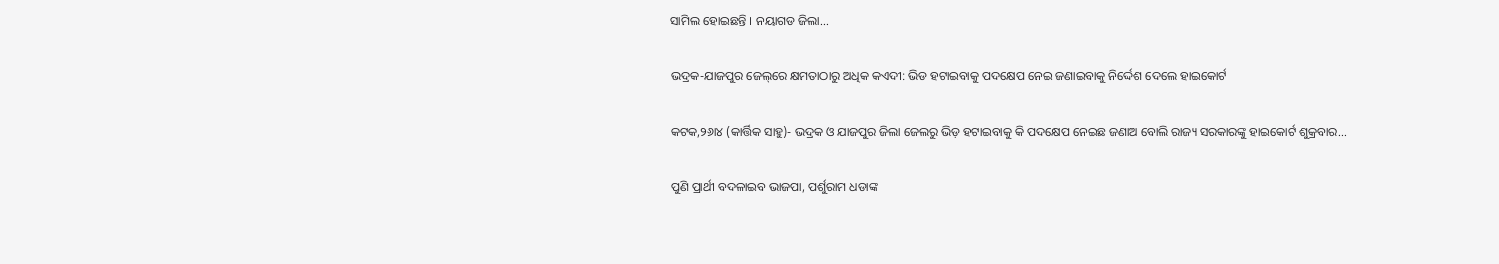ସାମିଲ ହୋଇଛନ୍ତି । ନୟାଗଡ ଜିଲା...

ଭଦ୍ରକ-ଯାଜପୁର ଜେଲ୍‌ରେ କ୍ଷମତାଠାରୁ ଅଧିକ କଏଦୀ: ଭିଡ ହଟାଇବାକୁ ପଦକ୍ଷେପ ନେଇ ଜଣାଇବାକୁ ନିର୍ଦ୍ଦେଶ ଦେଲେ ହାଇକୋର୍ଟ

କଟକ,୨୬ା୪ (କାର୍ତ୍ତିକ ସାହୁ)- ଭଦ୍ରକ ଓ ଯାଜପୁର ଜିଲା ଜେଲରୁ ଭିଡ଼ ହଟାଇବାକୁ କି ପଦକ୍ଷେପ ନେଇଛ ଜଣାଅ ବୋଲି ରାଜ୍ୟ ସରକାରଙ୍କୁ ହାଇକୋର୍ଟ ଶୁକ୍ରବାର...

ପୁଣି ପ୍ରାର୍ଥୀ ବଦଳାଇବ ଭାଜପା, ପର୍ଶୁରାମ ଧଡାଙ୍କ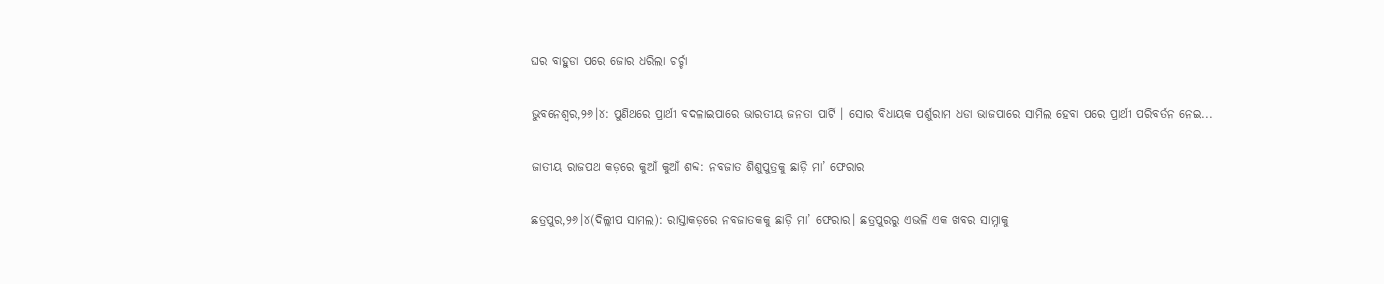ଘର ବାହୁଡା ପରେ ଜୋର ଧରିଲା ଚର୍ଚ୍ଚା

ଭୁବନେଶ୍ୱର,୨୬।୪: ପୁଣିଥରେ ପ୍ରାର୍ଥୀ ବଦଳାଇପାରେ ଭାରତୀୟ ଜନତା ପାର୍ଟି । ସୋର ବିଧାୟକ ପର୍ଶୁରାମ ଧଡା ଭାଜପାରେ ସାମିଲ ହେବା ପରେ ପ୍ରାର୍ଥୀ ପରିବର୍ତନ ନେଇ...

ଜାତୀୟ ରାଜପଥ କଡ଼ରେ କୁଆଁ କୁଆଁ ଶବ୍ଦ: ନବଜାତ ଶିଶୁପୁତ୍ରକୁ ଛାଡ଼ି ମା’ ଫେରାର

ଛତ୍ରପୁର,୨୬।୪(ଦିଲ୍ଲୀପ ସାମଲ): ରାସ୍ତାକଡ଼ରେ ନବଜାତକକୁ ଛାଡ଼ି ମା’ ଫେରାର। ଛତ୍ରପୁରରୁ ଏଭଳି ଏକ ଖବର ସାମ୍ନାକୁ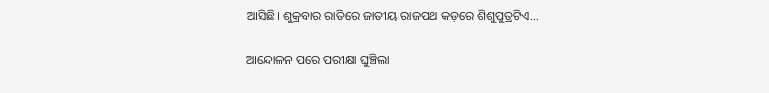ଆସିଛି। ଶୁକ୍ରବାର ରାତିରେ ଜାତୀୟ ରାଜପଥ କଡ଼ରେ ଶିଶୁପୁତ୍ରଟିଏ...

ଆନ୍ଦୋଳନ ପରେ ପରୀକ୍ଷା ଘୁଞ୍ଚିଲା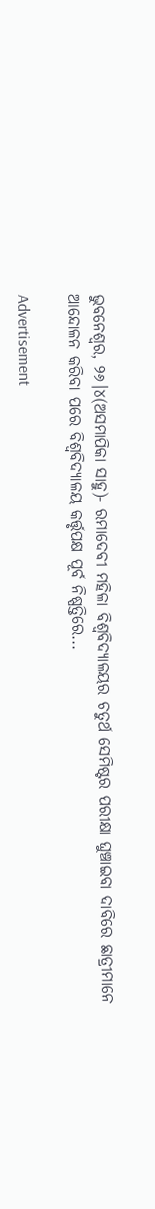ଭୁବନେଶ୍ୱର, ୨୬।୪(ଅସମାପିକା ସାହୁ)- ରମାଦେବୀ ମହିଳା ବିଶ୍ୱବିଦ୍ୟାଳୟର ଚତୁର୍ଥ ସେମିଷ୍ଟର ପରୀକ୍ଷା ଘୁଞ୍ଚାଇବା ଦାବିରେ ଛାତ୍ରୀମାନେ ଆନ୍ଦୋଳନ କରିବା ପରେ ବିଶ୍ୱବିଦ୍ୟାଳୟ କର୍ତ୍ତୃପକ୍ଷ ପୂର୍ବ ନିଷ୍ପତ୍ତିରେ...

Advertisement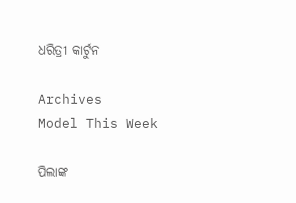ଧରିତ୍ରୀ କାର୍ଟୁନ

Archives
Model This Week

ପିଲାଙ୍କ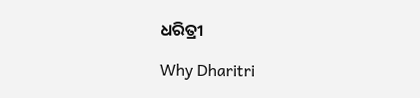ଧରିତ୍ରୀ

Why Dharitri